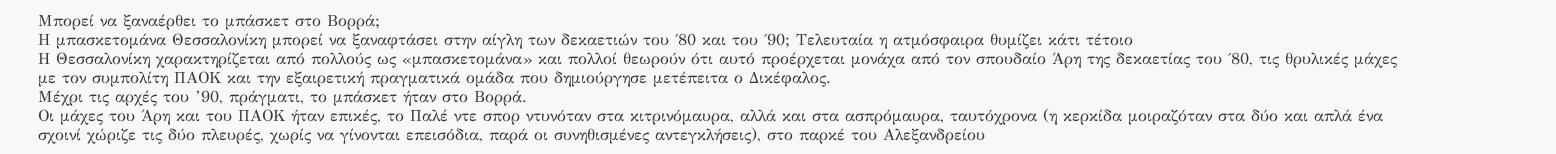Μπορεί να ξαναέρθει το μπάσκετ στο Βορρά;
Η μπασκετομάνα Θεσσαλονίκη μπορεί να ξαναφτάσει στην αίγλη των δεκαετιών του ΄80 και του ΄90; Τελευταία η ατμόσφαιρα θυμίζει κάτι τέτοιο
Η Θεσσαλονίκη χαρακτηρίζεται από πολλούς ως «μπασκετομάνα» και πολλοί θεωρούν ότι αυτό προέρχεται μονάχα από τον σπουδαίο Άρη της δεκαετίας του ΄80, τις θρυλικές μάχες με τον συμπολίτη ΠΑΟΚ και την εξαιρετική πραγματικά ομάδα που δημιούργησε μετέπειτα ο Δικέφαλος.
Μέχρι τις αρχές του ’90, πράγματι, το μπάσκετ ήταν στο Βορρά.
Οι μάχες του Άρη και του ΠΑΟΚ ήταν επικές, το Παλέ ντε σπορ ντυνόταν στα κιτρινόμαυρα, αλλά και στα ασπρόμαυρα, ταυτόχρονα (η κερκίδα μοιραζόταν στα δύο και απλά ένα σχοινί χώριζε τις δύο πλευρές, χωρίς να γίνονται επεισόδια, παρά οι συνηθισμένες αντεγκλήσεις), στο παρκέ του Αλεξανδρείου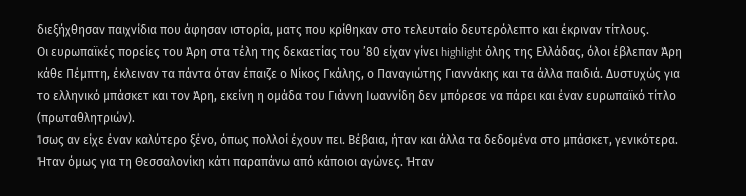διεξήχθησαν παιχνίδια που άφησαν ιστορία, ματς που κρίθηκαν στο τελευταίο δευτερόλεπτο και έκριναν τίτλους.
Οι ευρωπαϊκές πορείες του Άρη στα τέλη της δεκαετίας του ’80 είχαν γίνει highlight όλης της Ελλάδας, όλοι έβλεπαν Άρη κάθε Πέμπτη, έκλειναν τα πάντα όταν έπαιζε ο Νίκος Γκάλης, ο Παναγιώτης Γιαννάκης και τα άλλα παιδιά. Δυστυχώς για το ελληνικό μπάσκετ και τον Άρη, εκείνη η ομάδα του Γιάννη Ιωαννίδη δεν μπόρεσε να πάρει και έναν ευρωπαϊκό τίτλο (πρωταθλητριών).
Ίσως αν είχε έναν καλύτερο ξένο, όπως πολλοί έχουν πει. Βέβαια, ήταν και άλλα τα δεδομένα στο μπάσκετ, γενικότερα.
Ήταν όμως για τη Θεσσαλονίκη κάτι παραπάνω από κάποιοι αγώνες. Ήταν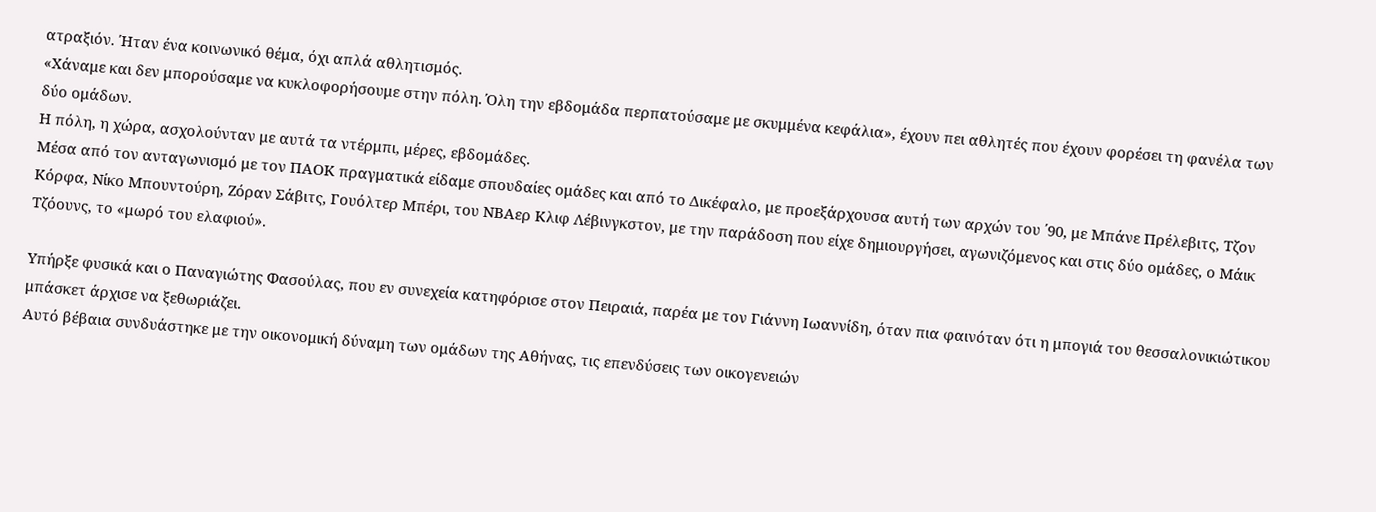ατραξιόν. Ήταν ένα κοινωνικό θέμα, όχι απλά αθλητισμός.
«Χάναμε και δεν μπορούσαμε να κυκλοφορήσουμε στην πόλη. Όλη την εβδομάδα περπατούσαμε με σκυμμένα κεφάλια», έχουν πει αθλητές που έχουν φορέσει τη φανέλα των δύο ομάδων.
Η πόλη, η χώρα, ασχολούνταν με αυτά τα ντέρμπι, μέρες, εβδομάδες.
Μέσα από τον ανταγωνισμό με τον ΠΑΟΚ πραγματικά είδαμε σπουδαίες ομάδες και από το Δικέφαλο, με προεξάρχουσα αυτή των αρχών του ΄90, με Μπάνε Πρέλεβιτς, Τζον Κόρφα, Νίκο Μπουντούρη, Ζόραν Σάβιτς, Γουόλτερ Μπέρι, του ΝΒΑερ Κλιφ Λέβινγκστον, με την παράδοση που είχε δημιουργήσει, αγωνιζόμενος και στις δύο ομάδες, ο Μάικ Τζόουνς, το «μωρό του ελαφιού».

Υπήρξε φυσικά και ο Παναγιώτης Φασούλας, που εν συνεχεία κατηφόρισε στον Πειραιά, παρέα με τον Γιάννη Ιωαννίδη, όταν πια φαινόταν ότι η μπογιά του θεσσαλονικιώτικου μπάσκετ άρχισε να ξεθωριάζει.
Αυτό βέβαια συνδυάστηκε με την οικονομική δύναμη των ομάδων της Αθήνας, τις επενδύσεις των οικογενειών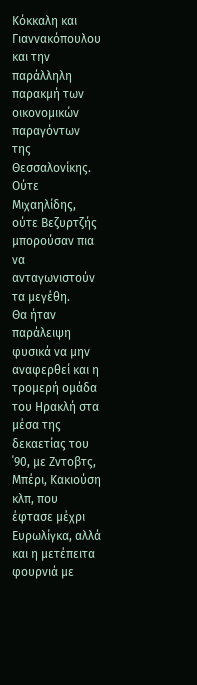Κόκκαλη και Γιαννακόπουλου και την παράλληλη παρακμή των οικονομικών παραγόντων της Θεσσαλονίκης. Ούτε Μιχαηλίδης, ούτε Βεζυρτζής μπορούσαν πια να ανταγωνιστούν τα μεγέθη.
Θα ήταν παράλειψη φυσικά να μην αναφερθεί και η τρομερή ομάδα του Ηρακλή στα μέσα της δεκαετίας του ΄90, με Ζντοβτς, Μπέρι, Κακιούση κλπ, που έφτασε μέχρι Ευρωλίγκα, αλλά και η μετέπειτα φουρνιά με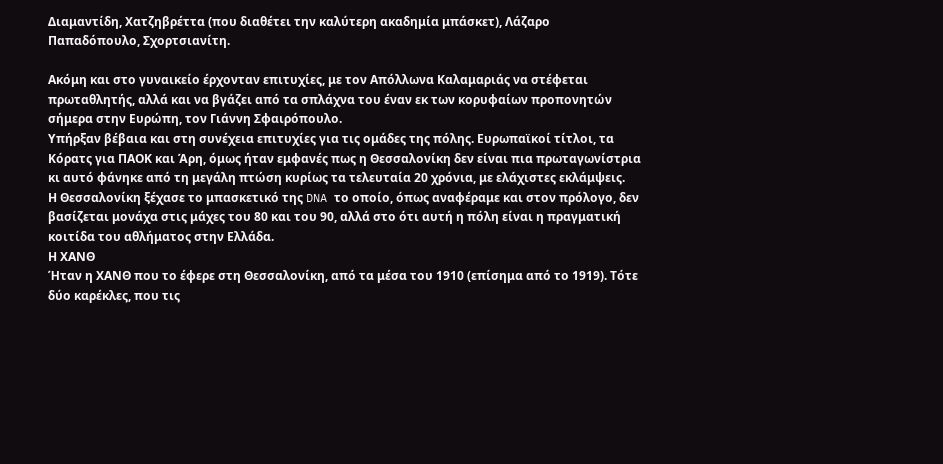Διαμαντίδη, Χατζηβρέττα (που διαθέτει την καλύτερη ακαδημία μπάσκετ), Λάζαρο Παπαδόπουλο, Σχορτσιανίτη.

Ακόμη και στο γυναικείο έρχονταν επιτυχίες, με τον Απόλλωνα Καλαμαριάς να στέφεται πρωταθλητής, αλλά και να βγάζει από τα σπλάχνα του έναν εκ των κορυφαίων προπονητών σήμερα στην Ευρώπη, τον Γιάννη Σφαιρόπουλο.
Υπήρξαν βέβαια και στη συνέχεια επιτυχίες για τις ομάδες της πόλης. Ευρωπαϊκοί τίτλοι, τα Κόρατς για ΠΑΟΚ και Άρη, όμως ήταν εμφανές πως η Θεσσαλονίκη δεν είναι πια πρωταγωνίστρια κι αυτό φάνηκε από τη μεγάλη πτώση κυρίως τα τελευταία 20 χρόνια, με ελάχιστες εκλάμψεις.
Η Θεσσαλονίκη ξέχασε το μπασκετικό της DNA το οποίο, όπως αναφέραμε και στον πρόλογο, δεν βασίζεται μονάχα στις μάχες του 80 και του 90, αλλά στο ότι αυτή η πόλη είναι η πραγματική κοιτίδα του αθλήματος στην Ελλάδα.
Η ΧΑΝΘ
Ήταν η ΧΑΝΘ που το έφερε στη Θεσσαλονίκη, από τα μέσα του 1910 (επίσημα από το 1919). Τότε δύο καρέκλες, που τις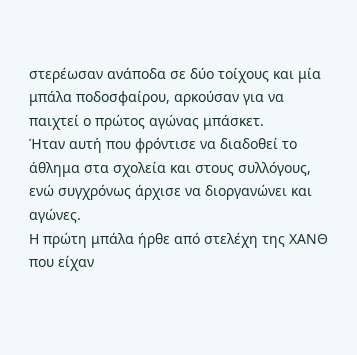στερέωσαν ανάποδα σε δύο τοίχους και μία μπάλα ποδοσφαίρου, αρκούσαν για να παιχτεί ο πρώτος αγώνας μπάσκετ.
Ήταν αυτή που φρόντισε να διαδοθεί το άθλημα στα σχολεία και στους συλλόγους, ενώ συγχρόνως άρχισε να διοργανώνει και αγώνες.
Η πρώτη μπάλα ήρθε από στελέχη της ΧΑΝΘ που είχαν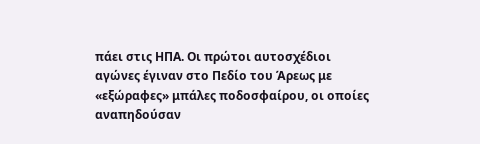πάει στις ΗΠΑ. Οι πρώτοι αυτοσχέδιοι αγώνες έγιναν στο Πεδίο του Άρεως με «εξώραφες» μπάλες ποδοσφαίρου, οι οποίες αναπηδούσαν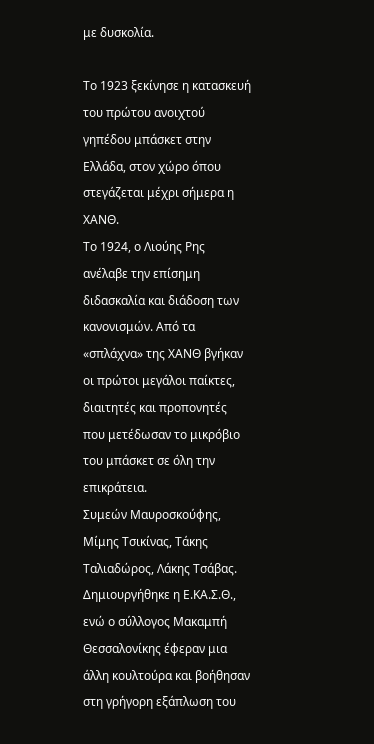με δυσκολία.

Το 1923 ξεκίνησε η κατασκευή του πρώτου ανοιχτού γηπέδου μπάσκετ στην Ελλάδα, στον χώρο όπου στεγάζεται μέχρι σήμερα η ΧΑΝΘ.
Το 1924, ο Λιούης Ρης ανέλαβε την επίσημη διδασκαλία και διάδοση των κανονισμών. Από τα «σπλάχνα» της ΧΑΝΘ βγήκαν οι πρώτοι μεγάλοι παίκτες, διαιτητές και προπονητές που μετέδωσαν το μικρόβιο του μπάσκετ σε όλη την επικράτεια.
Συμεών Μαυροσκούφης, Μίμης Τσικίνας, Τάκης Ταλιαδώρος, Λάκης Τσάβας.
Δημιουργήθηκε η Ε.ΚΑ.Σ.Θ., ενώ ο σύλλογος Μακαμπή Θεσσαλονίκης έφεραν μια άλλη κουλτούρα και βοήθησαν στη γρήγορη εξάπλωση του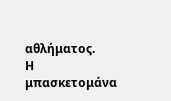αθλήματος.
Η μπασκετομάνα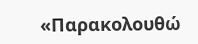«Παρακολουθώ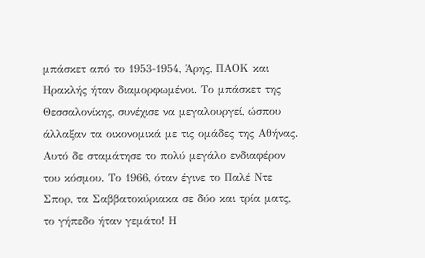μπάσκετ από το 1953-1954, Άρης, ΠΑΟΚ και Ηρακλής ήταν διαμορφωμένοι. Το μπάσκετ της Θεσσαλονίκης, συνέχισε να μεγαλουργεί, ώσπου άλλαξαν τα οικονομικά με τις ομάδες της Αθήνας. Αυτό δε σταμάτησε το πολύ μεγάλο ενδιαφέρον του κόσμου. Το 1966, όταν έγινε το Παλέ Ντε Σπορ, τα Σαββατοκύριακα σε δύο και τρία ματς, το γήπεδο ήταν γεμάτο! Η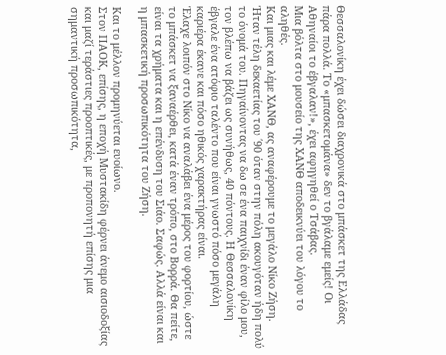Θεσσαλονίκη έχει δώσει διαχρονικά στο μπάσκετ της Ελλάδας πάρα πολλά. Το «μπασκετομάνα» δεν το βγάλαμε εμείς! Οι Αθηναίοι το έβγαλαν!», έχει αφηγηθεί ο Τσάβας.
Μια βόλτα στο μουσείο της ΧΑΝΘ αποδεικνύει του λόγου το αληθές.
Και μιας και λέμε ΧΑΝΘ, ας αναφέρουμε το μεγάλο Νίκο Ζήση.
Ήταν τέλη δεκαετίας του ΄90 όταν στην πόλη ακουγόταν ήδη πολύ το όνομά του. Πηγαίνοντας να δω σε ένα παιχνίδι έναν φίλο μου, τον βλέπω να βάζει ως συνήθως, 40 πόντους. Η Θεσσαλονίκη έβγαλε ένα ατόφιο ταλέντο που είναι γνωστό πόσο μεγάλη καριέρα έκανε και πόσο ηθικός χαρακτήρας είναι.
Έλαχε λοιπόν στο Νίκο να αναλάβει ένα μέρος του φορτίου, ώστε το μπάσκετ να ξαναέρθει, κατά έναν τρόπο, στο Βορρά. Θα πείτε, είναι τα χρήματα και η επένδυση του Σιάο. Σαφώς. Αλλά είναι και η μπασκετική προσωπικότητα του Ζήση.

Και το μέλλον προμηνύεται ευοίωνο.
Στον ΠΑΟΚ, επίσης, η εποχή Μυστακίδη φέρνει άνεμο αισιοδοξίας και μαζί τεράστιες προοπτικές, με προπονητή επίσης μια σημαντική προσωπικότητα,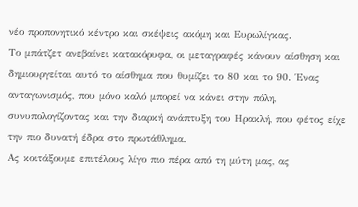νέο προπονητικό κέντρο και σκέψεις ακόμη και Ευρωλίγκας.
Το μπάτζετ ανεβαίνει κατακόρυφα, οι μεταγραφές κάνουν αίσθηση και δημιουργείται αυτό το αίσθημα που θυμίζει το 80 και το 90. Ένας ανταγωνισμός, που μόνο καλό μπορεί να κάνει στην πόλη, συνυπολογίζοντας και την διαρκή ανάπτυξη του Ηρακλή, που φέτος είχε την πιο δυνατή έδρα στο πρωτάθλημα.
Ας κοιτάξουμε επιτέλους λίγο πιο πέρα από τη μύτη μας, ας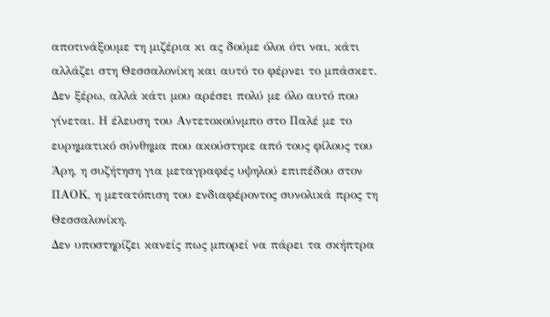αποτινάξουμε τη μιζέρια κι ας δούμε όλοι ότι ναι, κάτι αλλάζει στη Θεσσαλονίκη και αυτό το φέρνει το μπάσκετ.
Δεν ξέρω, αλλά κάτι μου αρέσει πολύ με όλο αυτό που γίνεται. Η έλευση του Αντετοκούνμπο στο Παλέ με το ευρηματικό σύνθημα που ακούστηκε από τους φίλους του Άρη, η συζήτηση για μεταγραφές υψηλού επιπέδου στον ΠΑΟΚ, η μετατόπιση του ενδιαφέροντος συνολικά προς τη Θεσσαλονίκη.
Δεν υποστηρίζει κανείς πως μπορεί να πάρει τα σκήπτρα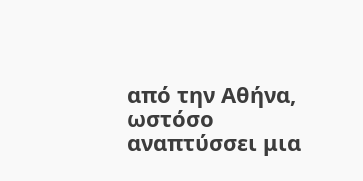από την Αθήνα, ωστόσο αναπτύσσει μια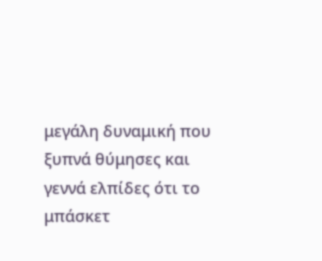μεγάλη δυναμική που ξυπνά θύμησες και γεννά ελπίδες ότι το μπάσκετ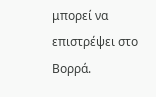μπορεί να επιστρέψει στο Βορρά.